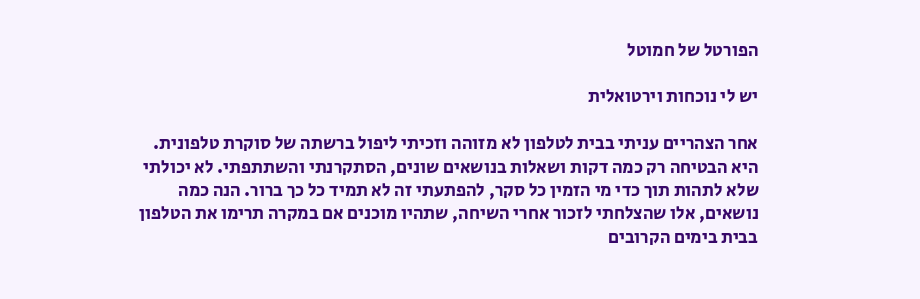הפורטל של חמוטל

יש לי נוכחות וירטואלית

אחר הצהריים עניתי בבית לטלפון לא מזוהה וזכיתי ליפול ברשתה של סוקרת טלפונית. היא הבטיחה רק כמה דקות ושאלות בנושאים שונים, הסתקרנתי והשתתפתי. לא יכולתי שלא לתהות תוך כדי מי הזמין כל סקר, להפתעתי זה לא תמיד כל כך ברור. הנה כמה נושאים, אלו שהצלחתי לזכור אחרי השיחה, שתהיו מוכנים אם במקרה תרימו את הטלפון בבית בימים הקרובים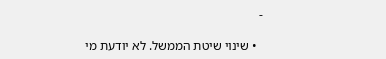-

  • שינוי שיטת הממשל. לא יודעת מי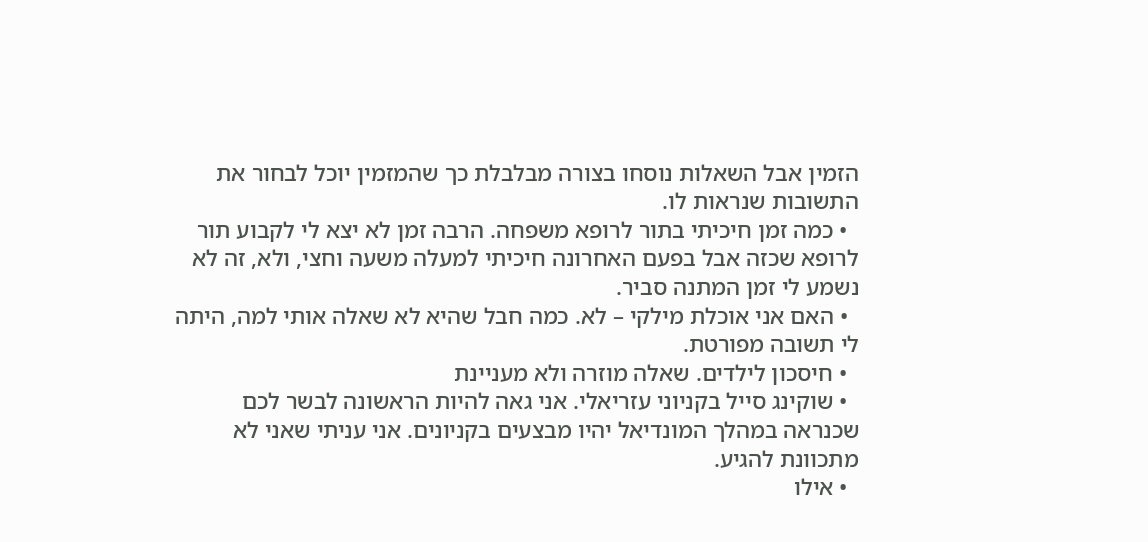הזמין אבל השאלות נוסחו בצורה מבלבלת כך שהמזמין יוכל לבחור את התשובות שנראות לו.
  • כמה זמן חיכיתי בתור לרופא משפחה. הרבה זמן לא יצא לי לקבוע תור לרופא שכזה אבל בפעם האחרונה חיכיתי למעלה משעה וחצי, ולא, זה לא נשמע לי זמן המתנה סביר.
  • האם אני אוכלת מילקי – לא. כמה חבל שהיא לא שאלה אותי למה, היתה לי תשובה מפורטת.
  • חיסכון לילדים. שאלה מוזרה ולא מעניינת
  • שוקינג סייל בקניוני עזריאלי. אני גאה להיות הראשונה לבשר לכם שכנראה במהלך המונדיאל יהיו מבצעים בקניונים. אני עניתי שאני לא מתכוונת להגיע.
  • אילו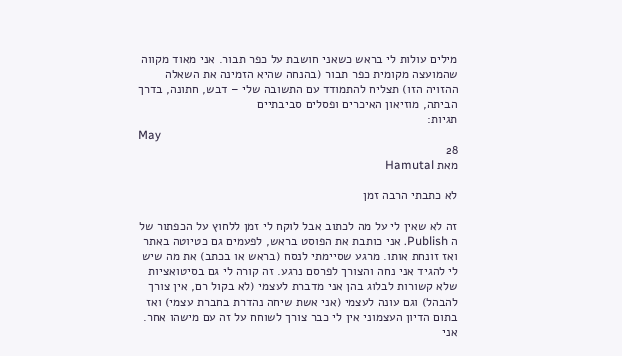מילים עולות לי בראש כשאני חושבת על כפר תבור. אני מאוד מקווה שהמועצה מקומית כפר תבור (בהנחה שהיא הזמינה את השאלה ההזויה הזו) תצליח להתמודד עם התשובה שלי – דבש, חתונה, בדרך הביתה, מוזיאון האיכרים ופסלים סביבתיים
תגיות:
May
28
מאת Hamutal

לא כתבתי הרבה זמן

זה לא שאין לי על מה לכתוב אבל לוקח לי זמן ללחוץ על הכפתור של ה Publish. אני כותבת את הפוסט בראש, לפעמים גם כטיוטה באתר ואז זונחת אותו. מרגע שסיימתי לנסח (בראש או בכתב) את מה שיש לי להגיד אני נחה והצורך לפרסם נרגע. זה קורה לי גם בסיטואציות שלא קשורות לבלוג בהן אני מדברת לעצמי (לא בקול רם, אין צורך להבהל) וגם עונה לעצמי (אני אשת שיחה נהדרת בחברת עצמי) ואז בתום הדיון העצמוני אין לי כבר צורך לשוחח על זה עם מישהו אחר. אני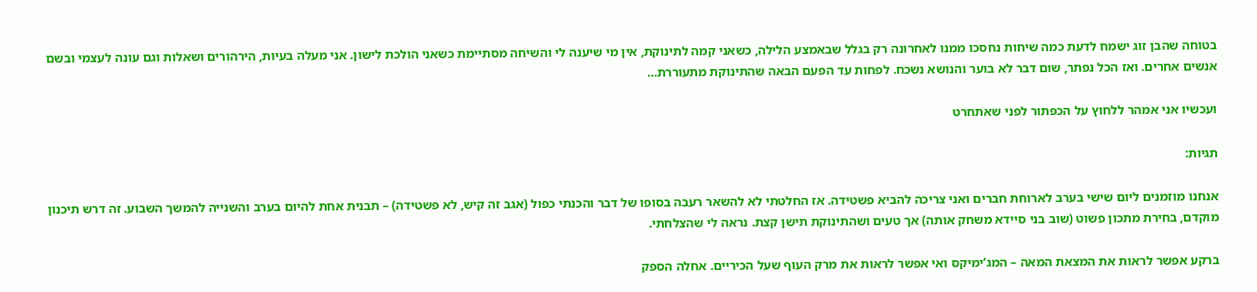בטוחה שהבן זוג ישמח לדעת כמה שיחות נחסכו ממנו לאחרונה רק בגלל שבאמצע הלילה, כשאני קמה לתינוקת, אין מי שיענה לי והשיחה מסתיימת כשאני הולכת לישון. אני מעלה בעיות, הירהורים ושאלות וגם עונה לעצמי ובשם אנשים אחרים. ואז הכל נפתר, שום דבר לא בוער והנושא נשכח. לפחות עד הפעם הבאה שהתינוקת מתעוררת…

ועכשיו אני אמהר ללחוץ על הכפתור לפני שאתחרט

תגיות:

אנחנו מוזמנים ליום שישי בערב לארוחת חברים ואני צריכה להביא פשטידה. אז החלטתי לא להשאר רעבה בסופו של דבר והכנתי כפול (אגב זה קיש, לא פשטידה) – תבנית אחת להיום בערב והשנייה להמשך השבוע. זה דרש תיכנון מוקדם, בחירת מתכון פשוט (שוב בני סיידא משחק אותה) אך טעים ושהתינוקת תישן קצת. נראה לי שהצלחתי.

ברקע אפשר לראות את המצאת המאה – המג’ימיקס ואי אפשר לראות את מרק העוף שעל הכיריים. אחלה הספק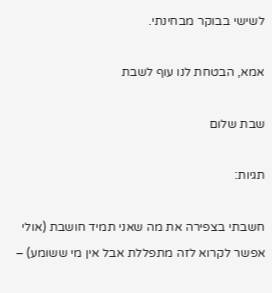לשישי בבוקר מבחינתי.

אמא, הבטחת לנו עוף לשבת

שבת שלום

תגיות:

חשבתי בצפירה את מה שאני תמיד חושבת (אולי אפשר לקרוא לזה מתפללת אבל אין מי ששומע) –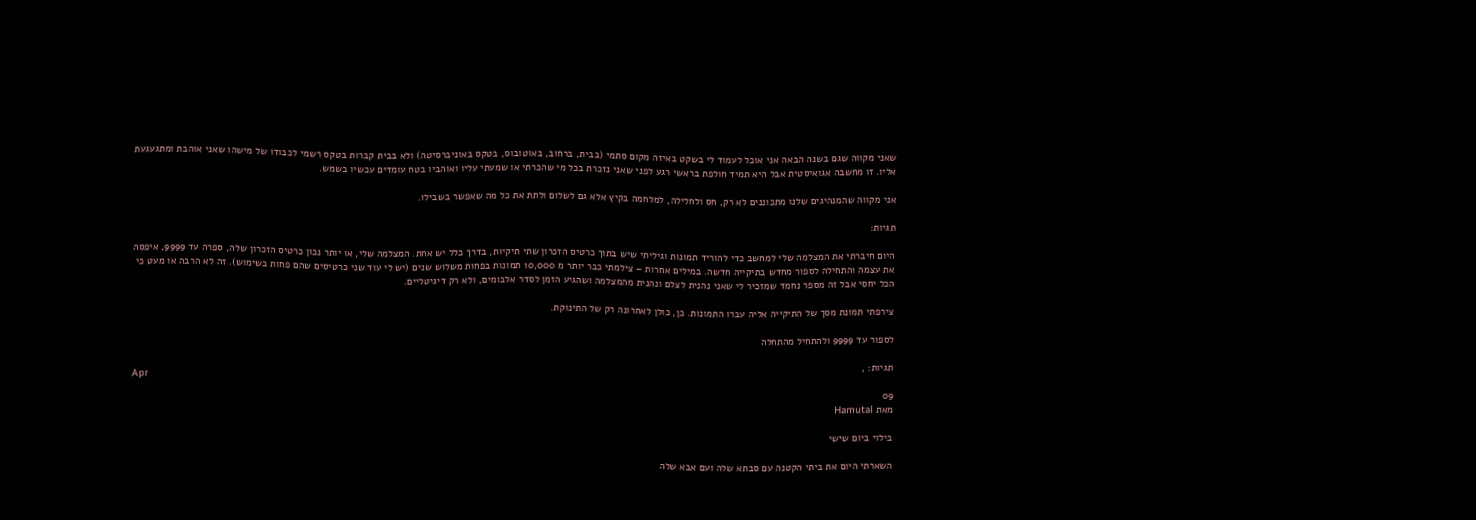שאני מקווה שגם בשנה הבאה אני אוכל לעמוד לי בשקט באיזה מקום סתמי (בבית, ברחוב, באוטובוס, בטקס באוניברסיטה) ולא בבית קברות בטקס רשמי לכבודו של מישהו שאני אוהבת ומתגעגעת אליו. זו מחשבה אגואיסטית אבל היא תמיד חולפת בראשי רגע לפני שאני נזכרת בכל מי שהכרתי או שמעתי עליו ואוהביו בטח עומדים עכשיו בשמש.

אני מקווה שהמנהיגים שלנו מתכוננים לא רק, חס ולחלילה, למלחמה בקיץ אלא גם לשלום ולתת את כל מה שאפשר בשבילו.

תגיות:

היום חיברתי את המצלמה שלי למחשב כדי להוריד תמונות וגיליתי שיש בתוך כרטיס הזכרון שתי תיקיות, בדרך כלל יש אחת. המצלמה שלי, או יותר נכון כרטיס הזכרון שלה, ספרה עד 9999, איפסה את עצמה והתחילה לספור מחדש בתיקייה חדשה. במילים אחרות – צילמתי כבר יותר מ 10,000 תמונות בפחות משלוש שנים (יש לי עוד שני כרטיסים שהם פחות בשימוש). זה לא הרבה או מעט כי הכל יחסי אבל זה מספר נחמד שמזכיר לי שאני נהנית לצלם ונהנית מהמצלמה ושהגיע הזמן לסדר אלבומים, ולא רק דיגיטליים.

צירפתי תמונת מסך של התיקייה אליה עברו התמונות. כן, כולן לאחרונה רק של התינוקת.

לספור עד 9999 ולהתחיל מהתחלה

תגיות: ,
Apr
09
מאת Hamutal

בילוי ביום שישי

השארתי היום את ביתי הקטנה עם סבתא שלה ועם אבא שלה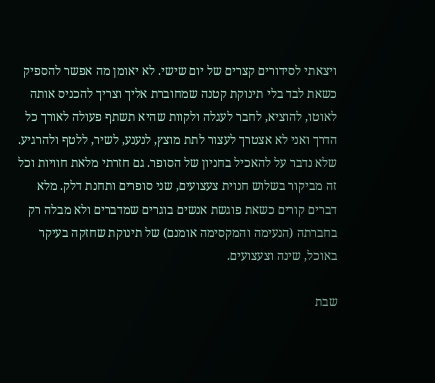ויצאתי לסידורים קצרים של יום שישי. לא יאומן מה אפשר להספיק כשאת לבד בלי תינוקת קטנה שמחוברת אליך וצריך להכניס אותה לאוטו, להוציא, לחבר לעגלה ולקוות שהיא תשתף פעולה לאורך כל הדרך ואני לא אצטרך לעצור לתת מוצץ, לנענע, לשיר, ללטף ולהרגיע. שלא נדבר על להאכיל בחניון של הסופר. גם חזרתי מלאת חוויות וכל זה מביקור בשלוש חנוית צעצועים, שני סופרים ותחנת דלק. מלא דברים קורים כשאת פוגשת אנשים בוגרים שמדברים ולא מבלה רק בחברתה (הנעימה והמקסימה אומנם) של תינוקת שחזקה בעיקר באוכל, שינה וצעצועים.

שבת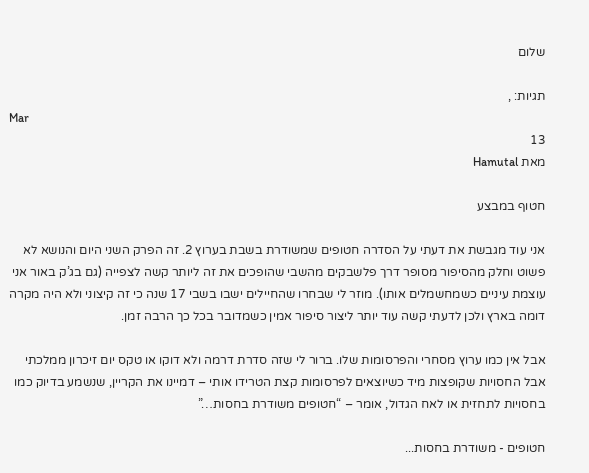שלום

תגיות: ,
Mar
13
מאת Hamutal

חטוף במבצע

אני עוד מגבשת את דעתי על הסדרה חטופים שמשודרת בשבת בערוץ 2. זה הפרק השני היום והנושא לא פשוט וחלק מהסיפור מסופר דרך פלשבקים מהשבי שהופכים את זה ליותר קשה לצפייה (גם בג’ק באור אני עוצמת עיניים כשמחשמלים אותו). מוזר לי שבחרו שהחיילים ישבו בשבי 17 שנה כי זה קיצוני ולא היה מקרה דומה בארץ ולכן לדעתי קשה עוד יותר ליצור סיפור אמין כשמדובר בכל כך הרבה זמן.

אבל אין כמו ערוץ מסחרי והפרסומות שלו. ברור לי שזה סדרת דרמה ולא דוקו או טקס יום זיכרון ממלכתי אבל החסויות שקופצות מיד כשיוצאים לפרסומות קצת הטרידו אותי – דמיינו את הקריין, שנשמע בדיוק כמו בחסויות לתחזית או לאח הגדול, אומר – “חטופים משודרת בחסות…”

חטופים - משודרת בחסות...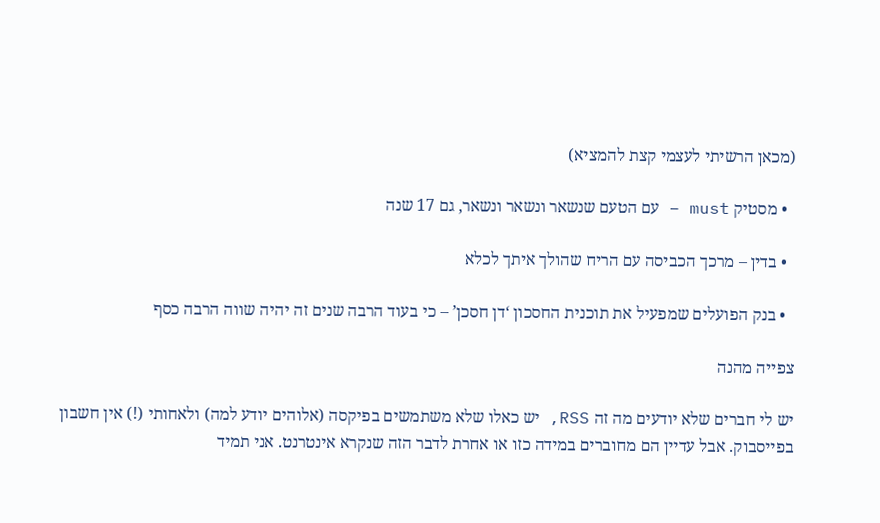(מכאן הרשיתי לעצמי קצת להמציא)

  • מסטיק must – עם הטעם שנשאר ונשאר ונשאר, גם 17 שנה

  • בדין – מרכך הכביסה עם הריח שהולך איתך לכלא

  • בנק הפועלים שמפעיל את תוכנית החסכון ‘דן חסכן’ – כי בעוד הרבה שנים זה יהיה שווה הרבה כסף

צפייה מהנה

יש לי חברים שלא יודעים מה זה RSS, יש כאלו שלא משתמשים בפיקסה (אלוהים יודע למה) ולאחותי (!) אין חשבון בפייסבוק. אבל עדיין הם מחוברים במידה כזו או אחרת לדבר הזה שנקרא אינטרנט. אני תמיד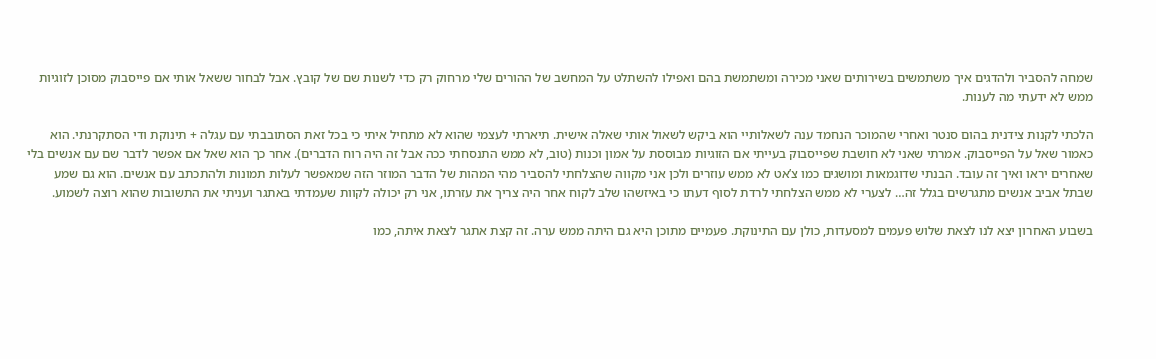שמחה להסביר ולהדגים איך משתמשים בשירותים שאני מכירה ומשתמשת בהם ואפילו להשתלט על המחשב של ההורים שלי מרחוק רק כדי לשנות שם של קובץ. אבל לבחור ששאל אותי אם פייסבוק מסוכן לזוגיות ממש לא ידעתי מה לענות.

הלכתי לקנות צידנית בהום סנטר ואחרי שהמוכר הנחמד ענה לשאלותיי הוא ביקש לשאול אותי שאלה אישית. תיארתי לעצמי שהוא לא מתחיל איתי כי בכל זאת הסתובבתי עם עגלה + תינוקת ודי הסתקרנתי. הוא כאמור שאל על הפייסבוק. אמרתי שאני לא חושבת שפייסבוק בעייתי אם הזוגיות מבוססת על אמון וכנות (טוב, לא ממש התנסחתי ככה אבל זה היה רוח הדברים). אחר כך הוא שאל אם אפשר לדבר שם עם אנשים בלי שאחרים יראו ואיך זה עובד. הבנתי שדוגמאות ומושגים כמו צ’אט לא ממש עוזרים ולכן אני מקווה שהצלחתי להסביר מהי המהות של הדבר המוזר הזה שמאפשר לעלות תמונות ולהתכתב עם אנשים. הוא גם שמע שבתל אביב אנשים מתגרשים בגלל זה… לצערי לא ממש הצלחתי לרדת לסוף דעתו כי באיזשהו שלב לקוח אחר היה צריך את עזרתו, אני רק יכולה לקוות שעמדתי באתגר ועניתי את התשובות שהוא רוצה לשמוע.

בשבוע האחרון יצא לנו לצאת שלוש פעמים למסעדות, כולן עם התינוקת. פעמיים מתוכן היא גם היתה ממש ערה. זה קצת אתגר לצאת איתה, כמו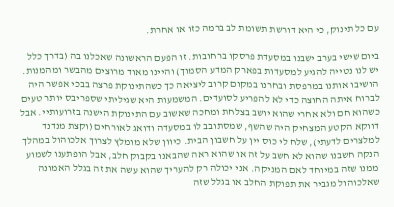עם כל תינוק, כי היא דורשת תשומת לב ברמה כזו או אחרת.

ביום שישי בערב ישבנו במסעדת פרסקו ברחובות. זו הפעם הראשונה שאכלנו בה (בדרך כלל יש לנו נטייה להגיע למסעדות בפארק המדע הסמוך) והיינו מאוד מרוצים מהבשר ומהמנות. הושיבו אותנו במרפסת ובחרנו במקום קרוב ליציאה כך כשהתינוקת פרצה בבכי אפשר היה לברוח איתה החוצה כדי לא להפריע לסועדים. המשמעות היא שגיליתי שספריבס יותר טעים כשהוא חם ולא אחרי שהוא יושב בצלחת ומחכה שאשוב עם התינוקת הישנה בזרועותיי. אבל דווקא הקטע המצחיק היה שהשף, שמסתובב לו במסעדה ודואג לאורחים (וקצת מנדנד למלצרים לדעתי), שלח לי כוס יין על חשבון הבית. כיוון שלא מומלץ לצרוך אלכוהול במהלך הנקה חשבנו שהוא לא חשב על זה או שהוא ראה שהבאנו בקבוק חלב, אבל הופתענו לשמוע ממנו שזה במיוחד לאם המניקה. אני יכולה רק להעריך שהוא עשה את זה בגלל האמונה שאלכוהול מגביר את תפוקת החלב או בגלל שזה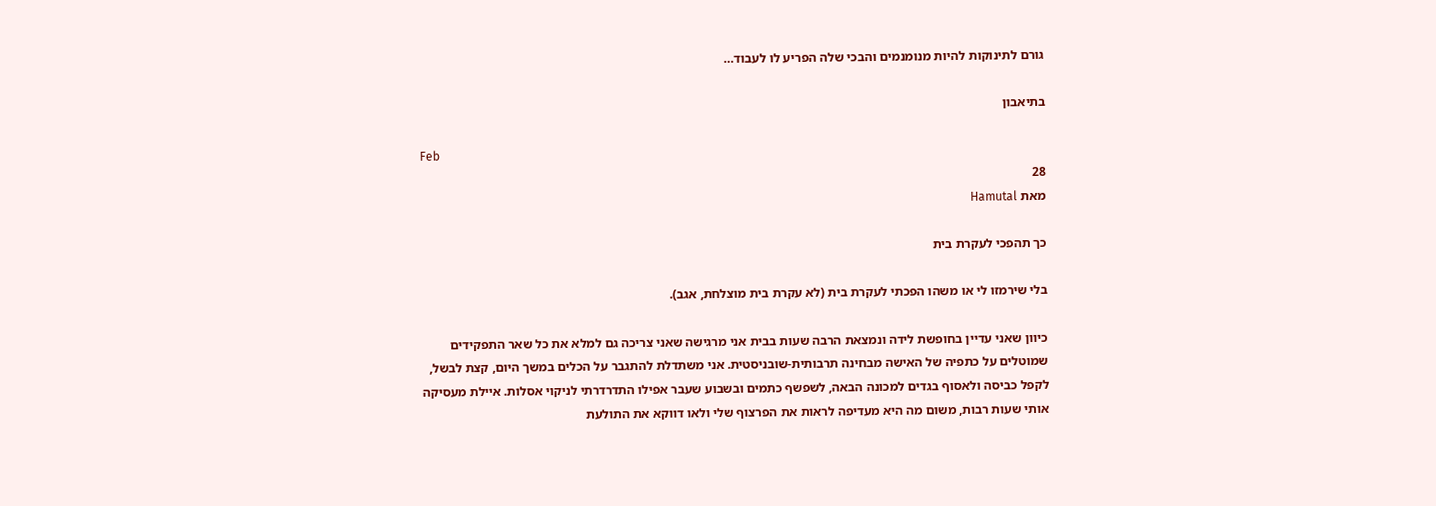גורם לתינוקות להיות מנומנמים והבכי שלה הפריע לו לעבוד…

בתיאבון

Feb
28
מאת Hamutal

כך תהפכי לעקרת בית

בלי שירמזו לי או משהו הפכתי לעקרת בית (לא עקרת בית מוצלחת, אגב).

כיוון שאני עדיין בחופשת לידה ונמצאת הרבה שעות בבית אני מרגישה שאני צריכה גם למלא את כל שאר התפקידים שמוטלים על כתפיה של האישה מבחינה תרבותית-שובניסטית. אני משתדלת להתגבר על הכלים במשך היום, קצת לבשל, לקפל כביסה ולאסוף בגדים למכונה הבאה, לשפשף כתמים ובשבוע שעבר אפילו התדרדרתי לניקוי אסלות. איילת מעסיקה אותי שעות רבות, משום מה היא מעדיפה לראות את הפרצוף שלי ולאו דווקא את התולעת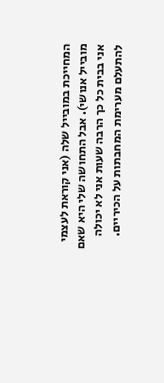המחייכת במובייל שלה (אני קוראת לעצמי מובייל אנושי). אבל התחושה שלי היא שאם אני בבית כל כך הרבה שעות אני לא יכולה להתעלם מערימת המחבתות על הכיריים.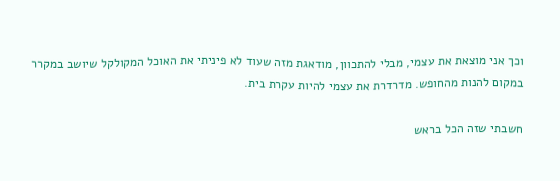וכך אני מוצאת את עצמי, מבלי להתכוון, מודאגת מזה שעוד לא פיניתי את האוכל המקולקל שיושב במקרר במקום להנות מהחופש. מדרדרת את עצמי להיות עקרת בית.

חשבתי שזה הכל בראש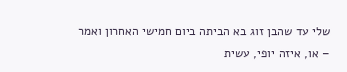שלי עד שהבן זוג בא הביתה ביום חמישי האחרון ואמר – או, איזה יופי, עשית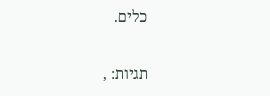כלים.

תגיות: ,